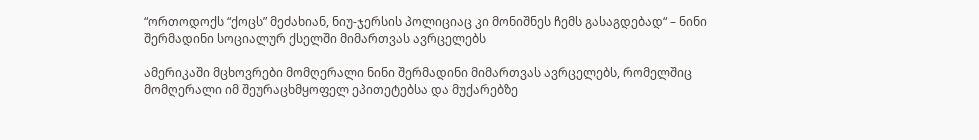“ორთოდოქს “ქოცს” მეძახიან, ნიუ-ჯერსის პოლიციაც კი მონიშნეს ჩემს გასაგდებად“ – ნინი შერმადინი სოციალურ ქსელში მიმართვას ავრცელებს

ამერიკაში მცხოვრები მომღერალი ნინი შერმადინი მიმართვას ავრცელებს, რომელშიც მომღერალი იმ შეურაცხმყოფელ ეპითეტებსა და მუქარებზე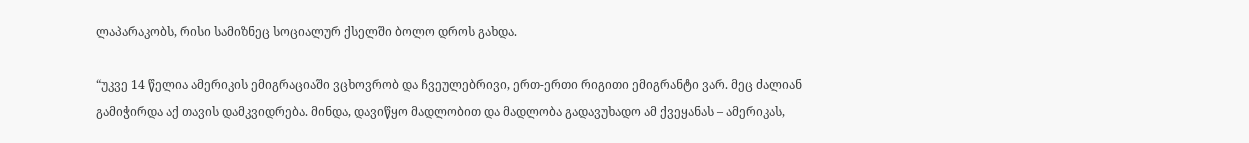ლაპარაკობს, რისი სამიზნეც სოციალურ ქსელში ბოლო დროს გახდა.

“უკვე 14 წელია ამერიკის ემიგრაციაში ვცხოვრობ და ჩვეულებრივი, ერთ-ერთი რიგითი ემიგრანტი ვარ. მეც ძალიან გამიჭირდა აქ თავის დამკვიდრება. მინდა, დავიწყო მადლობით და მადლობა გადავუხადო ამ ქვეყანას – ამერიკას,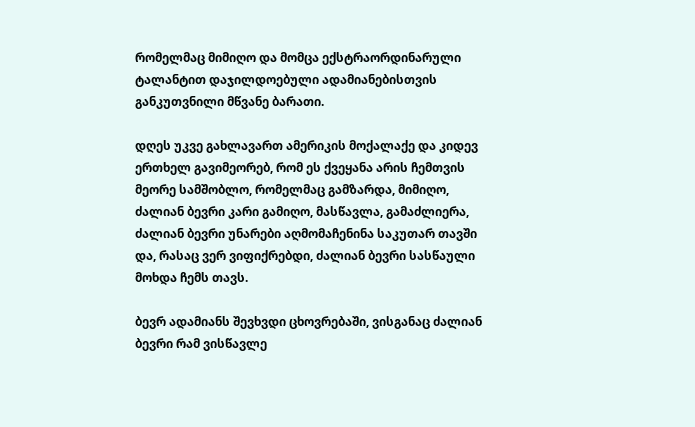რომელმაც მიმიღო და მომცა ექსტრაორდინარული ტალანტით დაჯილდოებული ადამიანებისთვის განკუთვნილი მწვანე ბარათი.

დღეს უკვე გახლავართ ამერიკის მოქალაქე და კიდევ ერთხელ გავიმეორებ, რომ ეს ქვეყანა არის ჩემთვის მეორე სამშობლო, რომელმაც გამზარდა, მიმიღო, ძალიან ბევრი კარი გამიღო, მასწავლა, გამაძლიერა, ძალიან ბევრი უნარები აღმომაჩენინა საკუთარ თავში და, რასაც ვერ ვიფიქრებდი, ძალიან ბევრი სასწაული მოხდა ჩემს თავს.

ბევრ ადამიანს შევხვდი ცხოვრებაში, ვისგანაც ძალიან ბევრი რამ ვისწავლე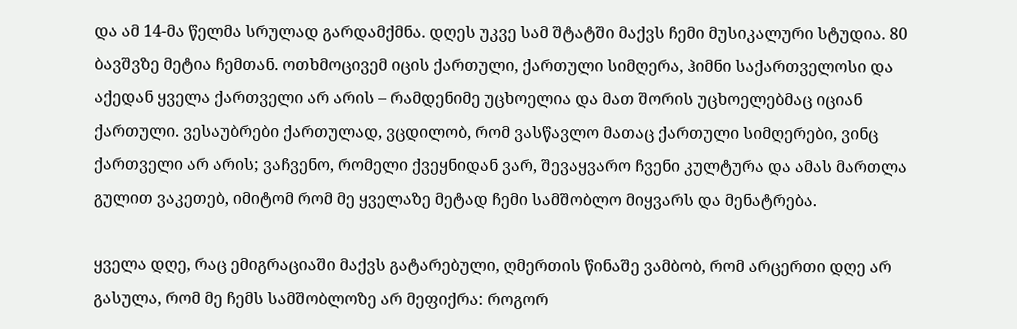და ამ 14-მა წელმა სრულად გარდამქმნა. დღეს უკვე სამ შტატში მაქვს ჩემი მუსიკალური სტუდია. 80 ბავშვზე მეტია ჩემთან. ოთხმოცივემ იცის ქართული, ქართული სიმღერა, ჰიმნი საქართველოსი და აქედან ყველა ქართველი არ არის – რამდენიმე უცხოელია და მათ შორის უცხოელებმაც იციან ქართული. ვესაუბრები ქართულად, ვცდილობ, რომ ვასწავლო მათაც ქართული სიმღერები, ვინც ქართველი არ არის; ვაჩვენო, რომელი ქვეყნიდან ვარ, შევაყვარო ჩვენი კულტურა და ამას მართლა გულით ვაკეთებ, იმიტომ რომ მე ყველაზე მეტად ჩემი სამშობლო მიყვარს და მენატრება.

ყველა დღე, რაც ემიგრაციაში მაქვს გატარებული, ღმერთის წინაშე ვამბობ, რომ არცერთი დღე არ გასულა, რომ მე ჩემს სამშობლოზე არ მეფიქრა: როგორ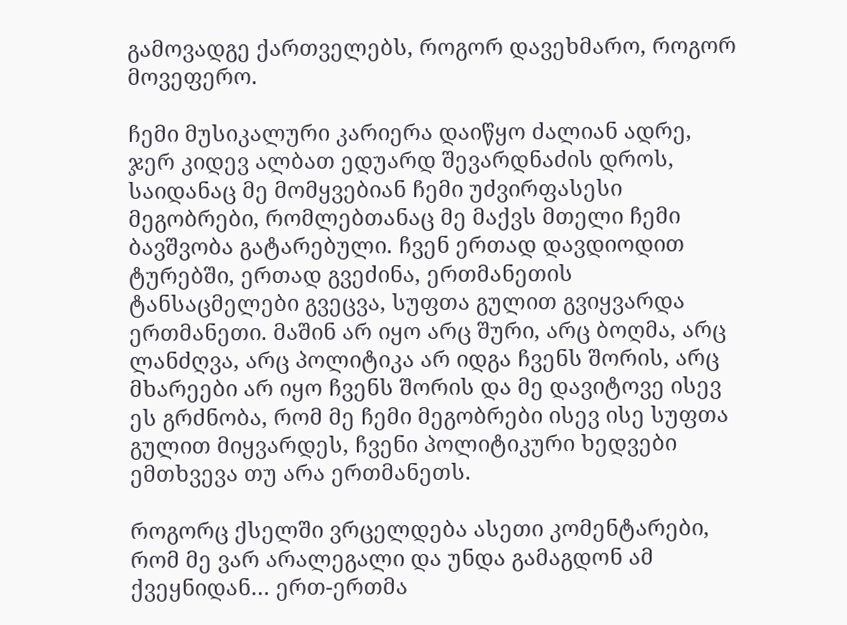გამოვადგე ქართველებს, როგორ დავეხმარო, როგორ მოვეფერო.

ჩემი მუსიკალური კარიერა დაიწყო ძალიან ადრე, ჯერ კიდევ ალბათ ედუარდ შევარდნაძის დროს, საიდანაც მე მომყვებიან ჩემი უძვირფასესი მეგობრები, რომლებთანაც მე მაქვს მთელი ჩემი ბავშვობა გატარებული. ჩვენ ერთად დავდიოდით ტურებში, ერთად გვეძინა, ერთმანეთის ტანსაცმელები გვეცვა, სუფთა გულით გვიყვარდა ერთმანეთი. მაშინ არ იყო არც შური, არც ბოღმა, არც ლანძღვა, არც პოლიტიკა არ იდგა ჩვენს შორის, არც მხარეები არ იყო ჩვენს შორის და მე დავიტოვე ისევ ეს გრძნობა, რომ მე ჩემი მეგობრები ისევ ისე სუფთა გულით მიყვარდეს, ჩვენი პოლიტიკური ხედვები ემთხვევა თუ არა ერთმანეთს.

როგორც ქსელში ვრცელდება ასეთი კომენტარები, რომ მე ვარ არალეგალი და უნდა გამაგდონ ამ ქვეყნიდან… ერთ-ერთმა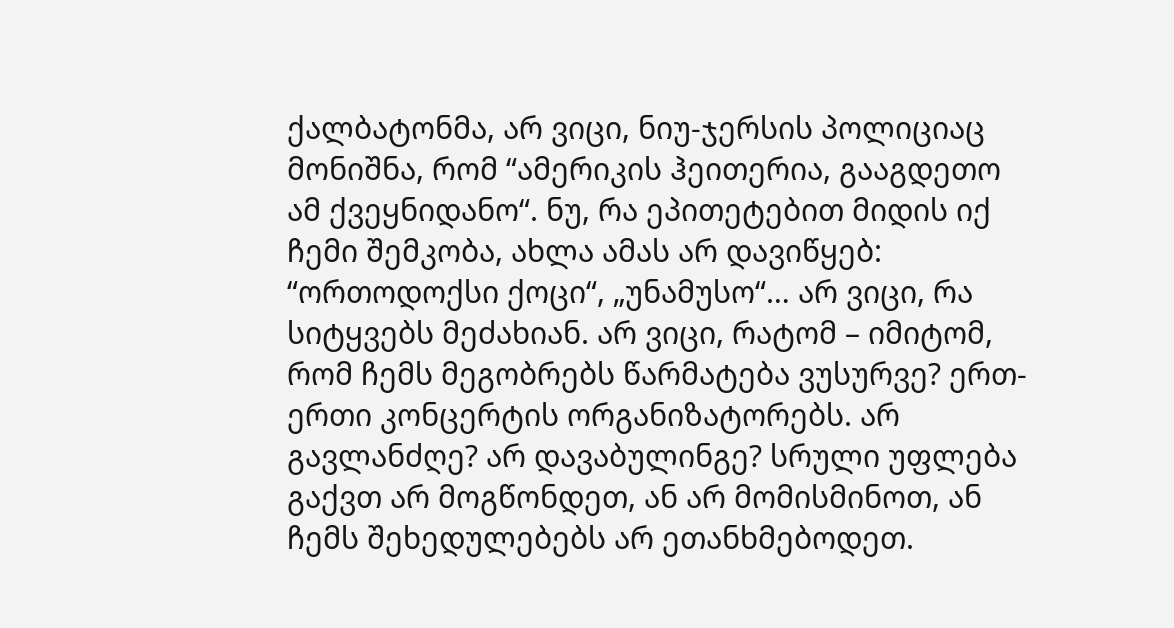ქალბატონმა, არ ვიცი, ნიუ-ჯერსის პოლიციაც მონიშნა, რომ “ამერიკის ჰეითერია, გააგდეთო ამ ქვეყნიდანო“. ნუ, რა ეპითეტებით მიდის იქ ჩემი შემკობა, ახლა ამას არ დავიწყებ: “ორთოდოქსი ქოცი“, „უნამუსო“… არ ვიცი, რა სიტყვებს მეძახიან. არ ვიცი, რატომ – იმიტომ, რომ ჩემს მეგობრებს წარმატება ვუსურვე? ერთ-ერთი კონცერტის ორგანიზატორებს. არ გავლანძღე? არ დავაბულინგე? სრული უფლება გაქვთ არ მოგწონდეთ, ან არ მომისმინოთ, ან ჩემს შეხედულებებს არ ეთანხმებოდეთ.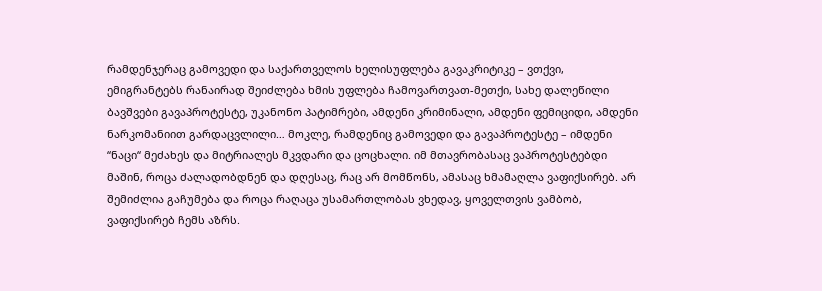რამდენჯერაც გამოვედი და საქართველოს ხელისუფლება გავაკრიტიკე – ვთქვი, ემიგრანტებს რანაირად შეიძლება ხმის უფლება ჩამოვართვათ-მეთქი, სახე დალეწილი ბავშვები გავაპროტესტე, უკანონო პატიმრები, ამდენი კრიმინალი, ამდენი ფემიციდი, ამდენი ნარკომანიით გარდაცვლილი… მოკლე, რამდენიც გამოვედი და გავაპროტესტე – იმდენი “ნაცი“ მეძახეს და მიტრიალეს მკვდარი და ცოცხალი. იმ მთავრობასაც ვაპროტესტებდი მაშინ, როცა ძალადობდნენ და დღესაც, რაც არ მომწონს, ამასაც ხმამაღლა ვაფიქსირებ. არ შემიძლია გაჩუმება და როცა რაღაცა უსამართლობას ვხედავ, ყოველთვის ვამბობ, ვაფიქსირებ ჩემს აზრს.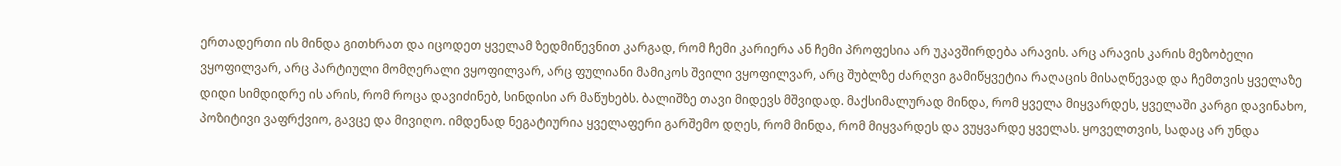ერთადერთი ის მინდა გითხრათ და იცოდეთ ყველამ ზედმიწევნით კარგად, რომ ჩემი კარიერა ან ჩემი პროფესია არ უკავშირდება არავის. არც არავის კარის მეზობელი ვყოფილვარ, არც პარტიული მომღერალი ვყოფილვარ, არც ფულიანი მამიკოს შვილი ვყოფილვარ, არც შუბლზე ძარღვი გამიწყვეტია რაღაცის მისაღწევად და ჩემთვის ყველაზე დიდი სიმდიდრე ის არის, რომ როცა დავიძინებ, სინდისი არ მაწუხებს. ბალიშზე თავი მიდევს მშვიდად. მაქსიმალურად მინდა, რომ ყველა მიყვარდეს, ყველაში კარგი დავინახო, პოზიტივი ვაფრქვიო, გავცე და მივიღო. იმდენად ნეგატიურია ყველაფერი გარშემო დღეს, რომ მინდა, რომ მიყვარდეს და ვუყვარდე ყველას. ყოველთვის, სადაც არ უნდა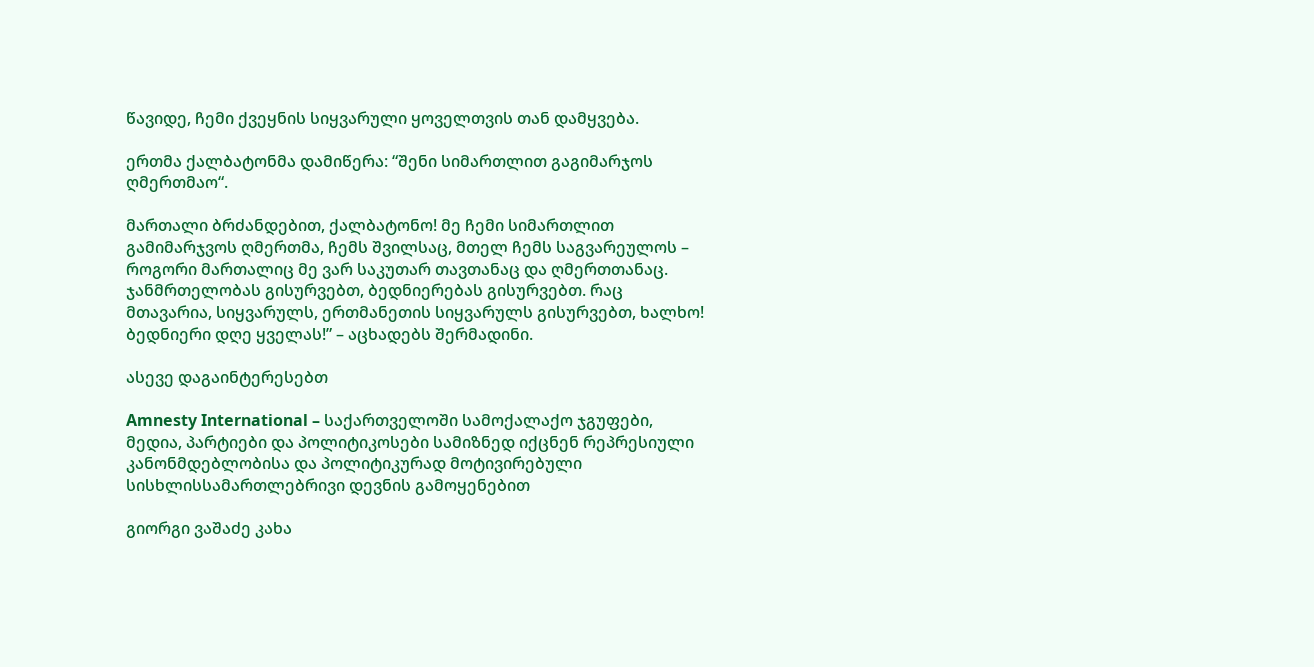წავიდე, ჩემი ქვეყნის სიყვარული ყოველთვის თან დამყვება.

ერთმა ქალბატონმა დამიწერა: “შენი სიმართლით გაგიმარჯოს ღმერთმაო“.

მართალი ბრძანდებით, ქალბატონო! მე ჩემი სიმართლით გამიმარჯვოს ღმერთმა, ჩემს შვილსაც, მთელ ჩემს საგვარეულოს – როგორი მართალიც მე ვარ საკუთარ თავთანაც და ღმერთთანაც. ჯანმრთელობას გისურვებთ, ბედნიერებას გისურვებთ. რაც მთავარია, სიყვარულს, ერთმანეთის სიყვარულს გისურვებთ, ხალხო! ბედნიერი დღე ყველას!” – აცხადებს შერმადინი.

ასევე დაგაინტერესებთ

Amnesty International – საქართველოში სამოქალაქო ჯგუფები, მედია, პარტიები და პოლიტიკოსები სამიზნედ იქცნენ რეპრესიული კანონმდებლობისა და პოლიტიკურად მოტივირებული სისხლისსამართლებრივი დევნის გამოყენებით

გიორგი ვაშაძე კახა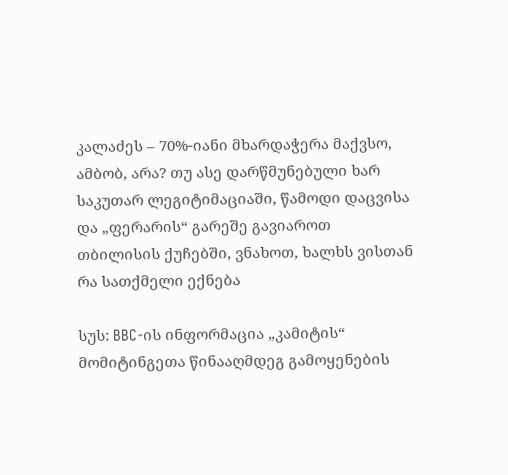კალაძეს – 70%-იანი მხარდაჭერა მაქვსო, ამბობ, არა? თუ ასე დარწმუნებული ხარ საკუთარ ლეგიტიმაციაში, წამოდი დაცვისა და „ფერარის“ გარეშე გავიაროთ თბილისის ქუჩებში, ვნახოთ, ხალხს ვისთან რა სათქმელი ექნება

სუს: BBC-ის ინფორმაცია „კამიტის“ მომიტინგეთა წინააღმდეგ გამოყენების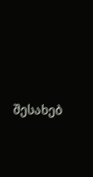შესახებ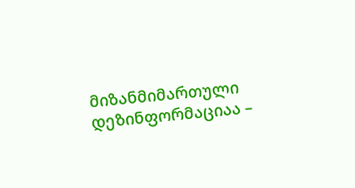მიზანმიმართული დეზინფორმაციაა –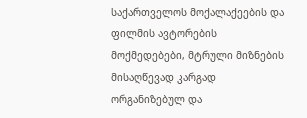საქართველოს მოქალაქეების და ფილმის ავტორების მოქმედებები, მტრული მიზნების მისაღწევად კარგად ორგანიზებულ და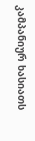კამპანიურ ხასიათს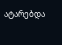ატარებდა